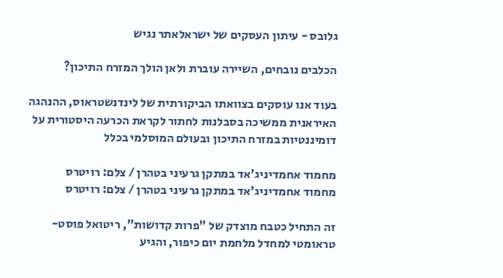גלובס - עיתון העסקים של ישראלאתר נגיש

הכלבים נובחים, השיירה עוברת ולאן הולך המזרח התיכון?

בעוד אנו עוסקים בצוואתו הביקורתית של לינדנשטראוס, ההנהגה האיראנית ממשיכה בסבלנות לחתור לקראת הכרעה היסטורית על דומיננטיות במזרח התיכון ובעולם המוסלמי בכלל

מחמוד אחמדיניג'אד במתקן גרעיני בטהרן / צלם: רויטרס
מחמוד אחמדיניג'אד במתקן גרעיני בטהרן / צלם: רויטרס

זה התחיל כטבח מוצדק של "פרות קדושות", ריטואל פוסט-טראומטי למחדל מלחמת יום כיפור, והגיע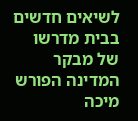לשיאים חדשים בבית מדרשו של מבקר המדינה הפורש מיכה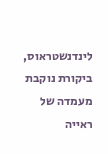לינדנשטראוס, ביקורת נוקבת מעמדה של ראייה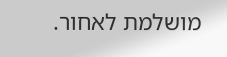מושלמת לאחור.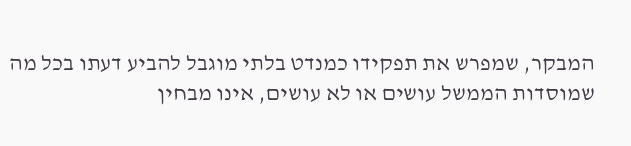המבקר, שמפרש את תפקידו כמנדט בלתי מוגבל להביע דעתו בכל מה שמוסדות הממשל עושים או לא עושים, אינו מבחין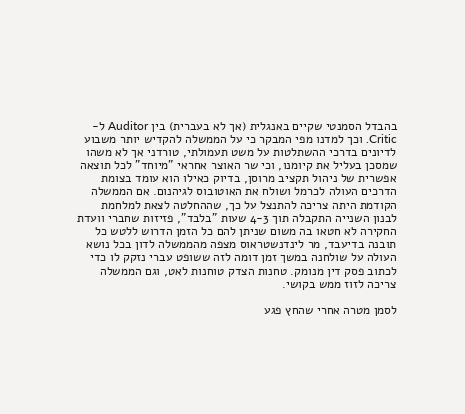בהבדל הסמנטי שקיים באנגלית (אך לא בעברית) בין Auditor ל-Critic. וכך למדנו מפי המבקר כי על הממשלה להקדיש יותר משבוע לדיונים בדרכי ההשתלטות על משט תעמולתי, טורדני אך לא משהו שמסכן בעליל את קיומנו, וכי שר האוצר אחראי "מיוחד" לכל תוצאה אפשרית של ניהול תקציב מרוסן, בדיוק כאילו הוא עומד בצומת הדרכים העולה לכרמל ושולח את האוטובוס לגיהנום. אם הממשלה הקודמת היתה צריכה להתנצל על כך, שההחלטה לצאת למלחמת לבנון השנייה התקבלה תוך 4-3 שעות "בלבד", פזיזות שחברי וועדת החקירה לא חטאו בה משום שניתן להם כל הזמן הדרוש ללטש כל תובנה בדיעבד, מר לינדנשטראוס מצפה מהממשלה לדון בכל נושא העולה על שולחנה במשך זמן דומה לזה ששופט עברי נזקק לו כדי לכתוב פסק דין מנומק. טחנות הצדק טוחנות לאט, וגם הממשלה צריכה לזוז ממש בקושי.

לסמן מטרה אחרי שהחץ פגע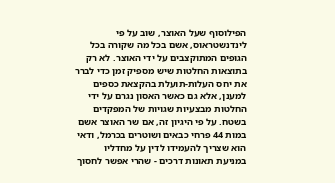הפילוסוף שעל האוצר, שוב על פי לינדנשטראוס, אשם בכל מה שקורה בכל הגופים המתוקצבים על ידי האוצר. לא רק בתוצאות החלטות שיש מספיק זמן כדי לברר את יחס העלות-תועלת בהקצאת כספים למענן, אלא גם כאשר האסון נגרם על ידי החלטות מבצעיות שגויות של המפקדים בשטח. על פי היגיון זה, אם שר האוצר אשם במות 44 פרחי כבאים ושוטרים בכרמל, ודאי הוא שצריך להעמידו לדין על מחדליו במניעת תאונות דרכים - שהרי אפשר לחסוך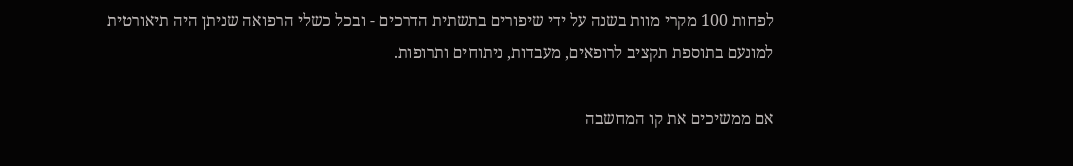לפחות 100 מקרי מוות בשנה על ידי שיפורים בתשתית הדרכים - ובכל כשלי הרפואה שניתן היה תיאורטית למונעם בתוספת תקציב לרופאים, מעבדות, ניתוחים ותרופות.

אם ממשיכים את קו המחשבה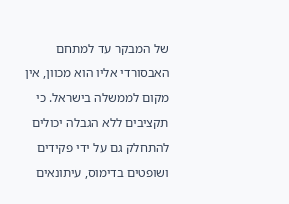של המבקר עד למתחם האבסורדי אליו הוא מכוון, אין מקום לממשלה בישראל. כי תקציבים ללא הגבלה יכולים להתחלק גם על ידי פקידים ושופטים בדימוס, עיתונאים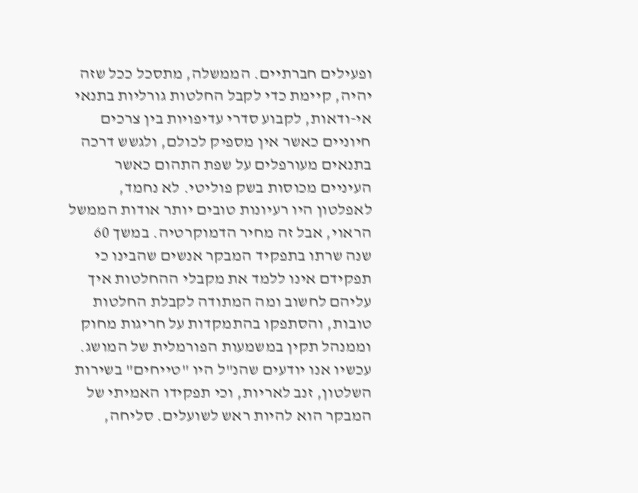ופעילים חברתיים. הממשלה, מתסכל ככל שזה יהיה, קיימת כדי לקבל החלטות גורליות בתנאי אי-ודאות, לקבוע סדרי עדיפויות בין צרכים חיוניים כאשר אין מספיק לכולם, ולגשש דרכה בתנאים מעורפלים על שפת התהום כאשר העיניים מכוסות בשק פוליטי. לא נחמד, לאפלטון היו רעיונות טובים יותר אודות הממשל הראוי, אבל זה מחיר הדמוקרטיה. במשך 60 שנה שרתו בתפקיד המבקר אנשים שהבינו כי תפקידם אינו ללמד את מקבלי ההחלטות איך עליהם לחשוב ומה המתודה לקבלת החלטות טובות, והסתפקו בהתמקדות על חריגות מחוק וממנהל תקין במשמעות הפורמלית של המושג. עכשיו אנו יודעים שהנ"ל היו "טייחים" בשירות השלטון, זנב לאריות, וכי תפקידו האמיתי של המבקר הוא להיות ראש לשועלים. סליחה,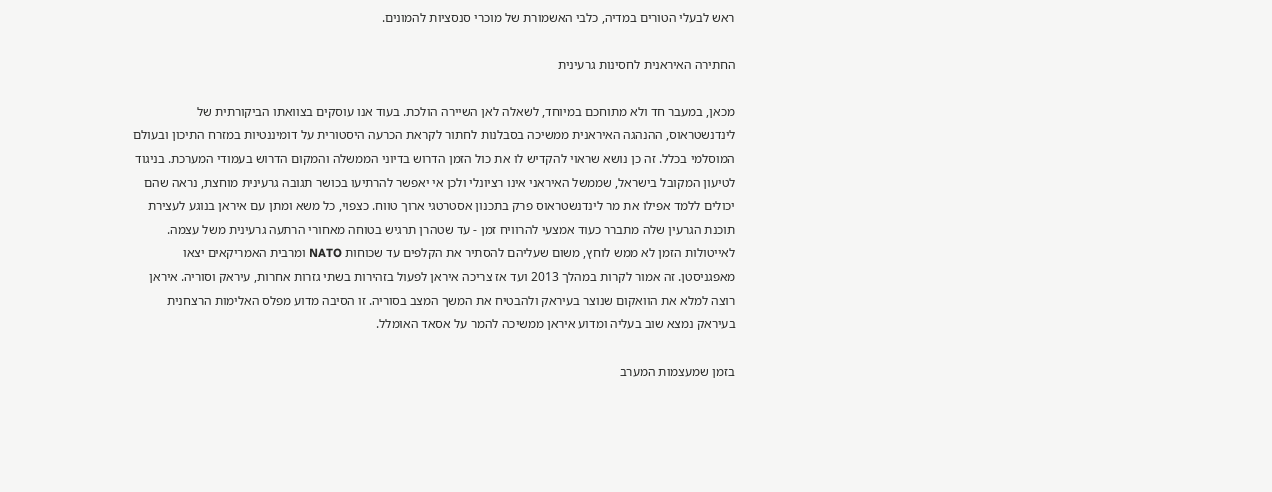ראש לבעלי הטורים במדיה, כלבי האשמורת של מוכרי סנסציות להמונים.

החתירה האיראנית לחסינות גרעינית

מכאן, במעבר חד ולא מתוחכם במיוחד, לשאלה לאן השיירה הולכת. בעוד אנו עוסקים בצוואתו הביקורתית של לינדנשטראוס, ההנהגה האיראנית ממשיכה בסבלנות לחתור לקראת הכרעה היסטורית על דומיננטיות במזרח התיכון ובעולם המוסלמי בכלל. זה כן נושא שראוי להקדיש לו את כול הזמן הדרוש בדיוני הממשלה והמקום הדרוש בעמודי המערכת. בניגוד לטיעון המקובל בישראל, שממשל האיראני אינו רציונלי ולכן אי יאפשר להרתיעו בכושר תגובה גרעינית מוחצת, נראה שהם יכולים ללמד אפילו את מר לינדנשטראוס פרק בתכנון אסטרטגי ארוך טווח. כצפוי, כל משא ומתן עם איראן בנוגע לעצירת תוכנת הגרעין שלה מתברר כעוד אמצעי להרוויח זמן - עד שטהרן תרגיש בטוחה מאחורי הרתעה גרעינית משל עצמה. לאייטולות הזמן לא ממש לוחץ, משום שעליהם להסתיר את הקלפים עד שכוחות NATO ומרבית האמריקאים יצאו מאפגניסטן. זה אמור לקרות במהלך 2013 ועד אז צריכה איראן לפעול בזהירות בשתי גזרות אחרות, עיראק וסוריה. איראן רוצה למלא את הוואקום שנוצר בעיראק ולהבטיח את המשך המצב בסוריה. זו הסיבה מדוע מפלס האלימות הרצחנית בעיראק נמצא שוב בעליה ומדוע איראן ממשיכה להמר על אסאד האומלל.

בזמן שמעצמות המערב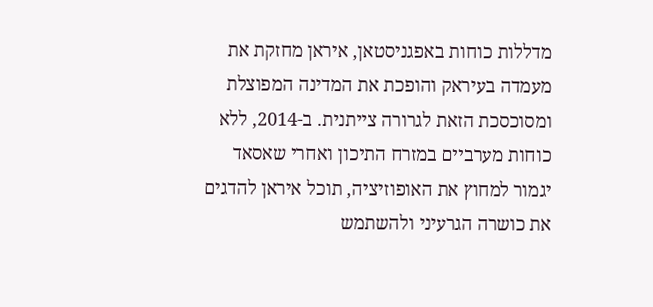מדללות כוחות באפגניסטאן, איראן מחזקת את מעמדה בעיראק והופכת את המדינה המפוצלת ומסוכסכת הזאת לגרורה צייתנית. ב-2014, ללא כוחות מערביים במזרח התיכון ואחרי שאסאד יגמור למחוץ את האופוזיציה, תוכל איראן להדגים את כושרה הגרעיני ולהשתמש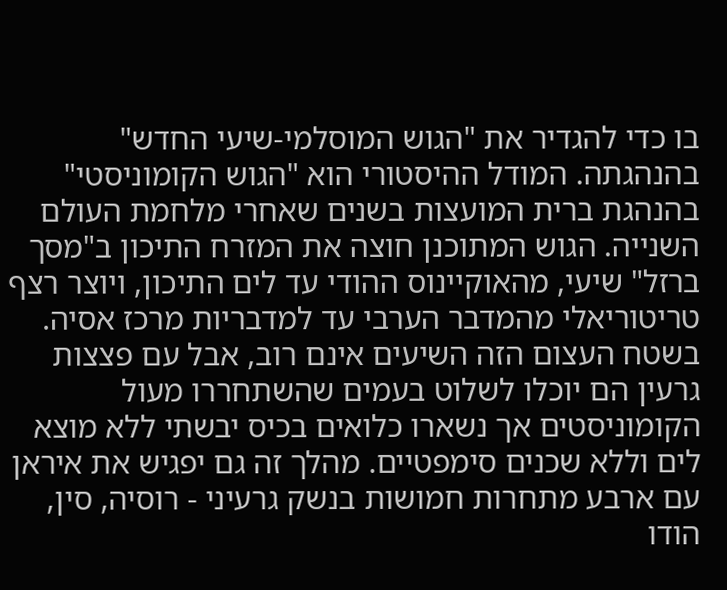בו כדי להגדיר את "הגוש המוסלמי-שיעי החדש" בהנהגתה. המודל ההיסטורי הוא "הגוש הקומוניסטי" בהנהגת ברית המועצות בשנים שאחרי מלחמת העולם השנייה. הגוש המתוכנן חוצה את המזרח התיכון ב"מסך ברזל" שיעי, מהאוקיינוס ההודי עד לים התיכון, ויוצר רצף טריטוריאלי מהמדבר הערבי עד למדבריות מרכז אסיה. בשטח העצום הזה השיעים אינם רוב, אבל עם פצצות גרעין הם יוכלו לשלוט בעמים שהשתחררו מעול הקומוניסטים אך נשארו כלואים בכיס יבשתי ללא מוצא לים וללא שכנים סימפטיים. מהלך זה גם יפגיש את איראן עם ארבע מתחרות חמושות בנשק גרעיני - רוסיה, סין, הודו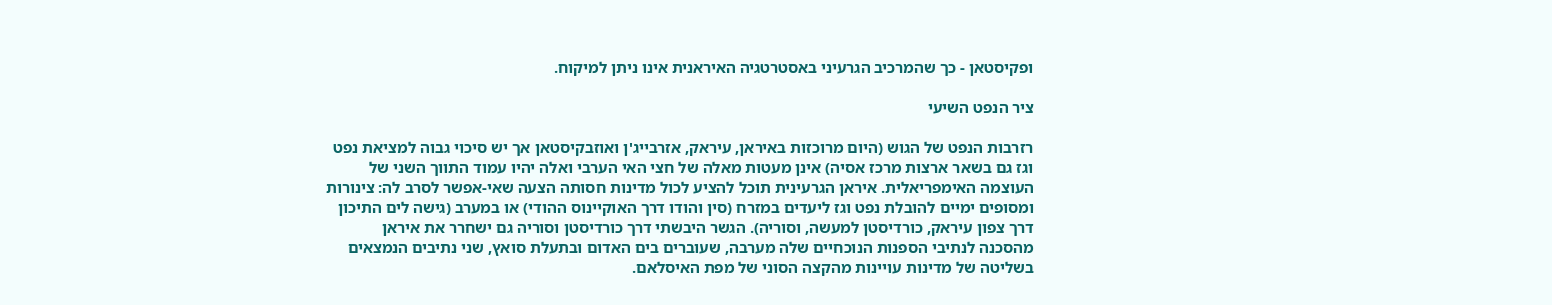ופקיסטאן - כך שהמרכיב הגרעיני באסטרטגיה האיראנית אינו ניתן למיקוח.

ציר הנפט השיעי

רזרבות הנפט של הגוש (היום מרוכזות באיראן, עיראק, אזרבייג'ן ואוזבקיסטאן אך יש סיכוי גבוה למציאת נפט וגז גם בשאר ארצות מרכז אסיה) אינן מעטות מאלה של חצי האי הערבי ואלה יהיו עמוד התווך השני של העוצמה האימפריאלית. איראן הגרעינית תוכל להציע לכול מדינות חסותה הצעה שאי-אפשר לסרב לה: צינורות ומסופים ימיים להובלת נפט וגז ליעדים במזרח (סין והודו דרך האוקיינוס ההודי) או במערב (גישה לים התיכון דרך צפון עיראק, כורדיסטן למעשה, וסוריה). הגשר היבשתי דרך כורדיסטן וסוריה גם ישחרר את איראן מהסכנה לנתיבי הספנות הנוכחיים שלה מערבה, שעוברים בים האדום ובתעלת סואץ, שני נתיבים הנמצאים בשליטה של מדינות עויינות מהקצה הסוני של מפת האיסלאם.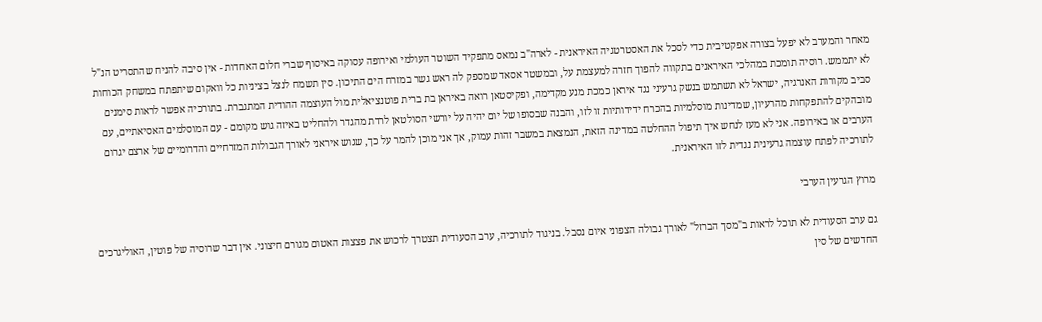מאחר והמערב לא יפעל בצורה אפקטיבית כדי לסכל את האסטרטגיה האיראנית - לארה"ב נמאס מתפקיד השוטר העולמי ואירופה עסוקה באיסוף שברי חלום האחדות - אין סיבה להניח שהתסריט הנ"ל לא יתממש. רוסיה תומכת במהלכי האיראנים בתקווה להפוך חזרה למעצמת על, ובמשטר אסאד שמספק לה ראש גשר במזרח הים התיכון. סין תשמח לנצל בציניות כל וואקום שיתפתח במשחק הכוחות סביב מקורות האנרגיה, ישראל לא תשתמש בנשק גרעיני נגד איראן כמכת מנע מקדימה, ופקיסטאן רואה באיראן בת ברית פוטנציאלית מול העוצמה ההודית המתגברת. בתורכיה אפשר לראות סימנים מובהקים להתפקחות מהרעיון, שמדינות מוסלמיות בהכרח ידידותיות זו לזו, והבנה שבסופו של יום יהיה על יורשי הסולטאן לרדת מהגדר ולהחליט באיזה גוש מקומם - עם המוסלמים האסיאתיים, עם הערבים או באירופה. אני לא מעז לנחש איך תיפול ההחלטה במדינה הזאת, הנמצאת במשבר זהות עמוק, אך אני מוכן להמר על כך, שגוש איראני לאורך הגבולות המזרחיים והדרומיים של ארצם יגרום לתורכיה לפתח עוצמה גרעינית נגדית לזו האיראנית.

מרוץ הגרעין הערבי

גם ערב הסעודית לא תוכל לראות ב"מסך הברזל" לאורך גבולה הצפוני איום נסבל. בניגוד לתורכיה, ערב הסעודית תצטרך לרכוש את פצצות האטום מגורם חיצוני. אין דבר שרוסיה של פוטין, האוליגרכים החדשים של סין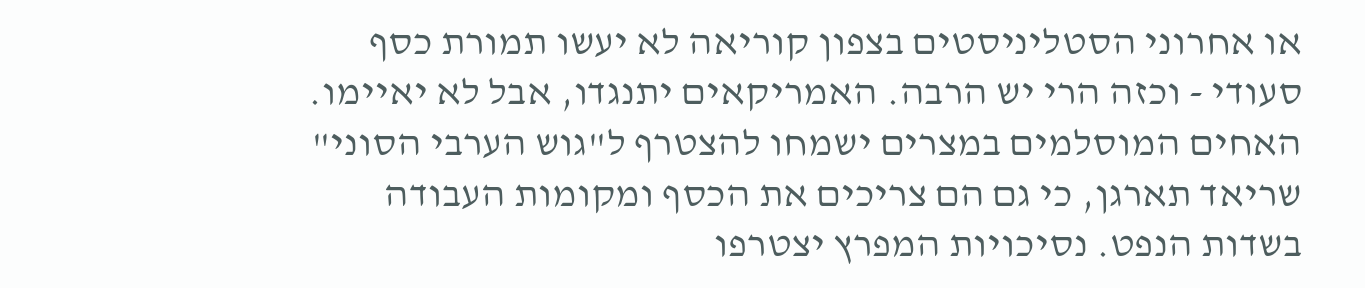או אחרוני הסטליניסטים בצפון קוריאה לא יעשו תמורת כסף סעודי - וכזה הרי יש הרבה. האמריקאים יתנגדו, אבל לא יאיימו. האחים המוסלמים במצרים ישמחו להצטרף ל"גוש הערבי הסוני" שריאד תארגן, כי גם הם צריכים את הכסף ומקומות העבודה בשדות הנפט. נסיכויות המפרץ יצטרפו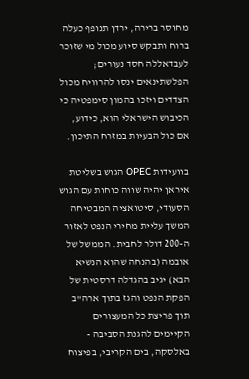מחוסר ברירה, ירדן תנופף כעלה ברוח ותבקש סיוע מכול מי שזוכר לעבדאללה חסד נעורים; הפלשתינאים ינסו להרוויח מכול הצדדים ויזכו בהמון סימפטיה כי הכיבוש הישראלי הוא, כידוע, אם כול הבעיות במזרח התיכון.

בוועידות OPEC הגוש בשליטת איראן יהיה שווה כוחות עם הגוש הסעודי, סיטואציה המבטיחה המשך עליית מחירי הנפט לאזור ה-200 דולר לחבית. הממשל של אובמה (בהנחה שהוא הנשיא הבא) יגיב בהגדלה דרסטית של הפקת הנפט והגז בתוך ארה"ב תוך פריצת כל המעצורים הקיימים להגנת הסביבה - באלסקה, בים הקריבי, בפיצוח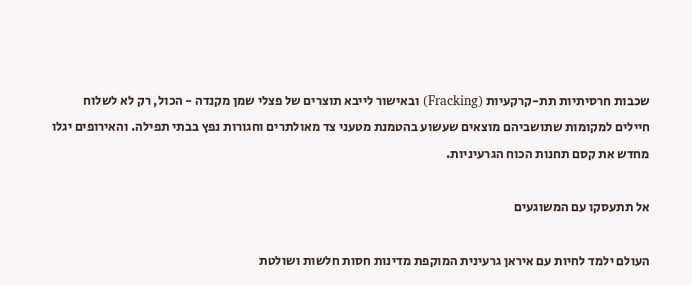שכבות חרסיתיות תת-קרקעיות (Fracking) ובאישור לייבא תוצרים של פצלי שמן מקנדה - הכול, רק לא לשלוח חיילים למקומות שתושביהם מוצאים שעשוע בהטמנת מטעני צד מאולתרים וחגורות נפץ בבתי תפילה. והאירופים יגלו מחדש את קסם תחנות הכוח הגרעיניות.

אל תתעסקו עם המשוגעים

העולם ילמד לחיות עם איראן גרעינית המוקפת מדינות חסות חלשות ושולטת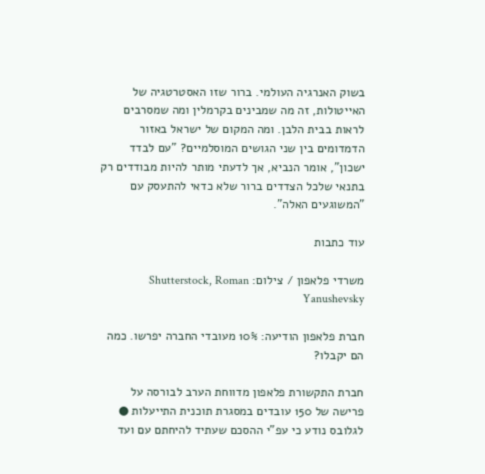בשוק האנרגיה העולמי. ברור שזו האסטרטגיה של האייטולות, זה מה שמבינים בקרמלין ומה שמסרבים לראות בבית הלבן. ומה המקום של ישראל באזור הדמדומים בין שני הגושים המוסלמיים? "עם לבדד ישכון", אומר הנביא, אך לדעתי מותר להיות מבודדים רק בתנאי שלכל הצדדים ברור שלא כדאי להתעסק עם "המשוגעים האלה".

עוד כתבות

משרדי פלאפון / צילום: Shutterstock, Roman Yanushevsky

חברת פלאפון הודיעה: 10% מעובדי החברה יפרשו. כמה הם יקבלו?

חברת התקשורת פלאפון מדווחת הערב לבורסה על פרישה של 150 עובדים במסגרת תוכנית התייעלות ● לגלובס נודע כי עפ"י ההסכם שעתיד להיחתם עם ועד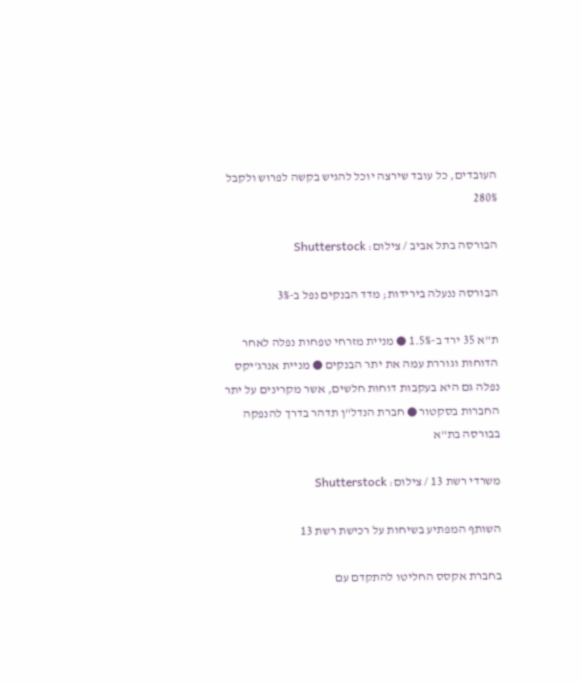העובדים, כל עובד שירצה יוכל להגיש בקשה לפרוש ולקבל 280%

הבורסה בתל אביב / צילום: Shutterstock

הבורסה ננעלה בירידות; מדד הבנקים נפל ב-3%

ת"א 35 ירד ב-1.5% ● מניית מזרחי טפחות נפלה לאחר הדוחות וגוררת עמה את יתר הבנקים ● מניית אנרג'יקס נפלה גם היא בעקבות דוחות חלשים, אשר מקרינים על יתר החברות בסקטור ● חברת הנדל"ן תדהר בדרך להנפקה בבורסה בת"א

משרדי רשת 13 / צילום: Shutterstock

השותף המפתיע בשיחות על רכישת רשת 13

בחברת אקסס החליטו להתקדם עם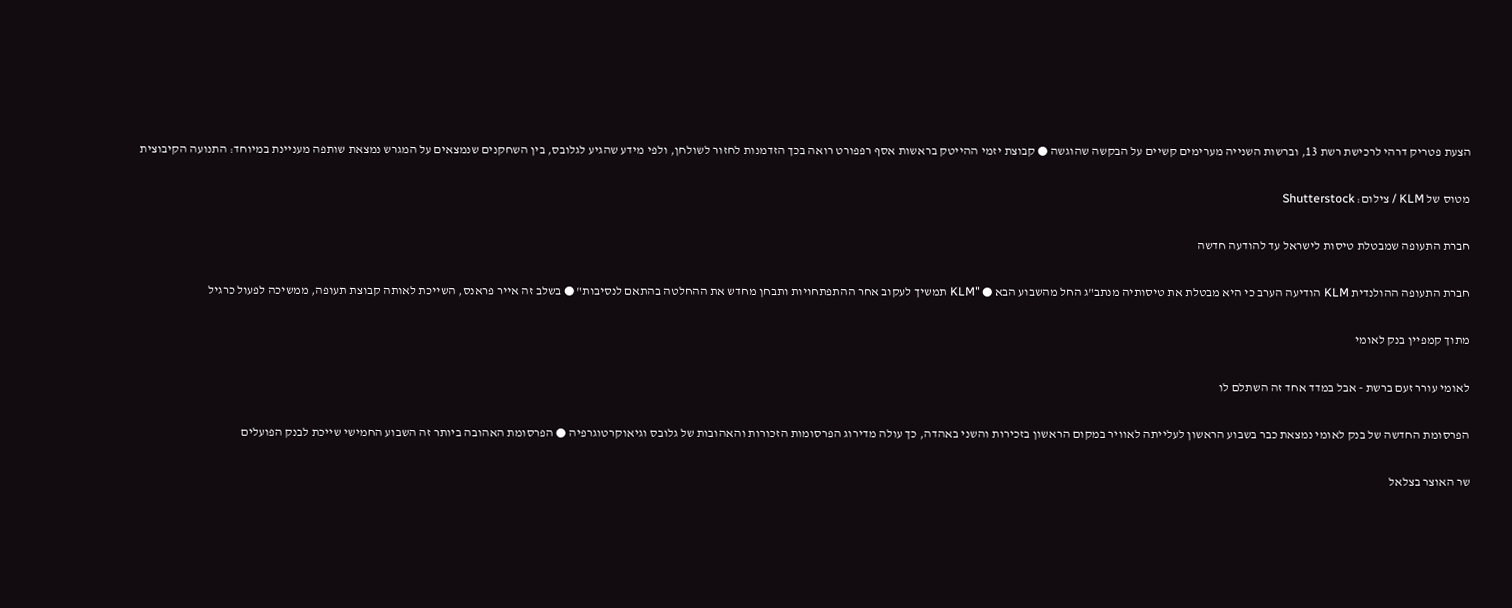הצעת פטריק דרהי לרכישת רשת 13, וברשות השנייה מערימים קשיים על הבקשה שהוגשה ● קבוצת יזמי ההייטק בראשות אסף רפפורט רואה בכך הזדמנות לחזור לשולחן, ולפי מידע שהגיע לגלובס, בין השחקנים שנמצאים על המגרש נמצאת שותפה מעניינת במיוחד: התנועה הקיבוצית

מטוס של KLM / צילום: Shutterstock

חברת התעופה שמבטלת טיסות לישראל עד להודעה חדשה

חברת התעופה ההולנדית KLM הודיעה הערב כי היא מבטלת את טיסותיה מנתב"ג החל מהשבוע הבא ● "KLM תמשיך לעקוב אחר ההתפתחויות ותבחן מחדש את ההחלטה בהתאם לנסיבות" ● בשלב זה אייר פראנס, השייכת לאותה קבוצת תעופה, ממשיכה לפעול כרגיל

מתוך קמפיין בנק לאומי

לאומי עורר זעם ברשת - אבל במדד אחד זה השתלם לו

הפרסומת החדשה של בנק לאומי נמצאת כבר בשבוע הראשון לעלייתה לאוויר במקום הראשון בזכירות והשני באהדה, כך עולה מדירוג הפרסומות הזכורות והאהובות של גלובס וגיאוקרטוגרפיה ● הפרסומת האהובה ביותר זה השבוע החמישי שייכת לבנק הפועלים

שר האוצר בצלאל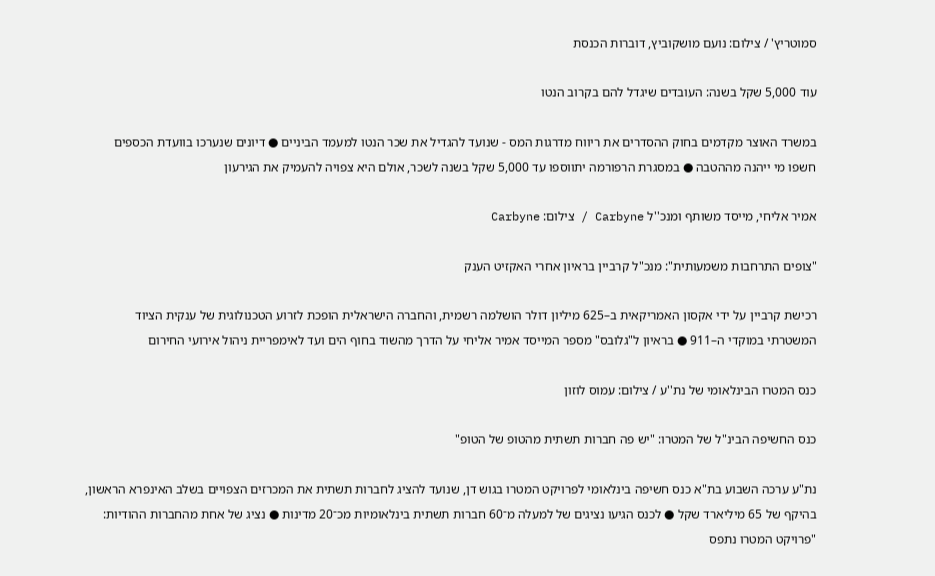סמוטריץ' / צילום: נועם מושקוביץ, דוברות הכנסת

עוד 5,000 שקל בשנה: העובדים שיגדל להם בקרוב הנטו

במשרד האוצר מקדמים בחוק ההסדרים את ריווח מדרגות המס - שנועד להגדיל את שכר הנטו למעמד הביניים ● דיונים שנערכו בוועדת הכספים חשפו מי ייהנה מההטבה ● במסגרת הרפורמה יתווספו עד 5,000 שקל בשנה לשכר, אולם היא צפויה להעמיק את הגירעון

אמיר אליחי, מייסד משותף ומנכ''ל Carbyne / צילום: Carbyne

"צופים התרחבות משמעותית": מנכ"ל קרביין בראיון אחרי האקזיט הענק

רכישת קרביין על ידי אקסון האמריקאית ב–625 מיליון דולר הושלמה רשמית, והחברה הישראלית הופכת לזרוע הטכנולוגית של ענקית הציוד המשטרתי במוקדי ה–911 ● בראיון ל"גלובס" מספר המייסד אמיר אליחי על הדרך מהשוד בחוף הים ועד לאימפריית ניהול אירועי החירום

כנס המטרו הבינלאומי של נת''ע / צילום: עמוס לוזון

כנס החשיפה הבינ"ל של המטרו: "יש פה חברות תשתית מהטופ של הטופ"

נת"ע ערכה השבוע בת"א כנס חשיפה בינלאומי לפרויקט המטרו בגוש דן, שנועד להציג לחברות תשתית את המכרזים הצפויים בשלב האינפרא הראשון, בהיקף של 65 מיליארד שקל ● לכנס הגיעו נציגים של למעלה מ־60 חברות תשתית בינלאומיות מכ־20 מדינות ● נציג של אחת מהחברות ההודיות: "פרויקט המטרו נתפס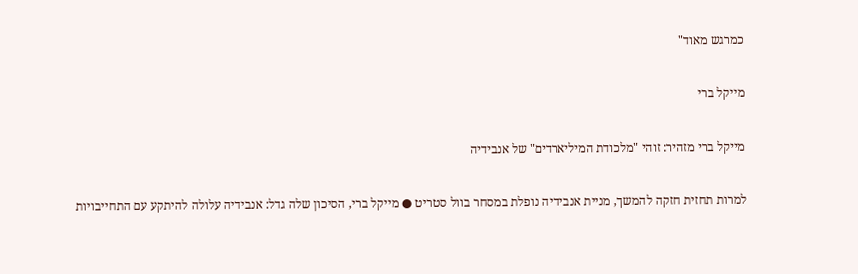כמרגש מאוד"

מייקל ברי

מייקל ברי מזהיר: זוהי "מלכודת המיליארדים" של אנבידיה

למרות תחזית חזקה להמשך, מניית אנבידיה נופלת במסחר בוול סטריט ● מייקל ברי, הסיכון שלה גדל: אנבידיה עלולה להיתקע עם התחייבויות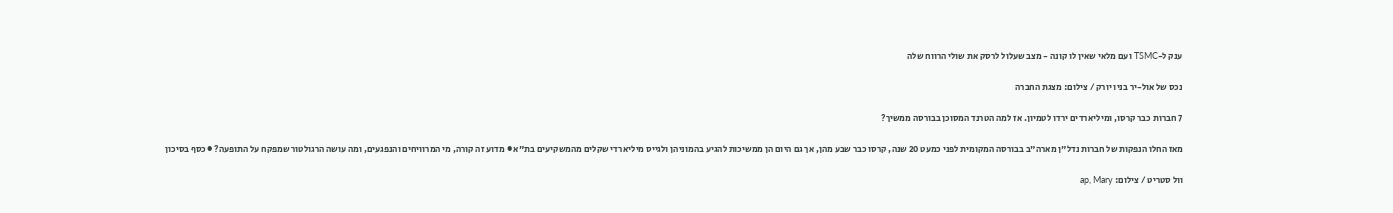ענק ל-TSMC ועם מלאי שאין לו קונה - מצב שעלול לרסק את שולי הרווח שלה

נכס של אול-יר בניו יורק / צילום: מצגת החברה

7 חברות כבר קרסו, ומיליארדים ירדו לטמיון. אז למה הטרנד המסוכן בבורסה ממשיך?

מאז החלו הנפקות של חברות נדל"ן מארה"ב בבורסה המקומית לפני כמעט 20 שנה, קרסו כבר שבע מהן, אך גם היום הן ממשיכות להגיע בהמוניהן ולגייס מיליארדי שקלים מהמשקיעים בת"א ● מדוע זה קורה, מי המרוויחים והנפגעים, ומה עושה הרגולטור שמפקח על התופעה? ● כסף בסיכון

וול סטריט / צילום: ap, Mary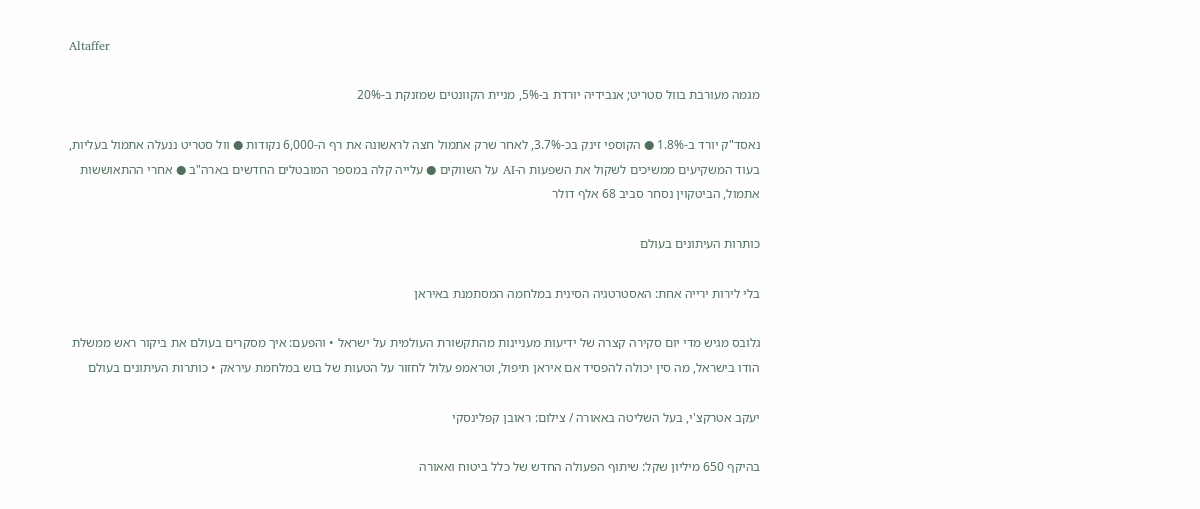Altaffer

מגמה מעורבת בוול סטריט; אנבידיה יורדת ב-5%, מניית הקוונטים שמזנקת ב-20%

נאסד"ק יורד ב-1.8% ● הקוספי זינק בכ-3.7%, לאחר שרק אתמול חצה לראשונה את רף ה-6,000 נקודות ● וול סטריט ננעלה אתמול בעליות, בעוד המשקיעים ממשיכים לשקול את השפעות ה-AI על השווקים ● עלייה קלה במספר המובטלים החדשים בארה"ב ● אחרי ההתאוששות אתמול, הביטקוין נסחר סביב 68 אלף דולר

כותרות העיתונים בעולם

בלי לירות ירייה אחת: האסטרטגיה הסינית במלחמה המסתמנת באיראן

גלובס מגיש מדי יום סקירה קצרה של ידיעות מעניינות מהתקשורת העולמית על ישראל • והפעם: איך מסקרים בעולם את ביקור ראש ממשלת הודו בישראל, מה סין יכולה להפסיד אם איראן תיפול, וטראמפ עלול לחזור על הטעות של בוש במלחמת עיראק • כותרות העיתונים בעולם

יעקב אטרקצ'י, בעל השליטה באאורה / צילום: ראובן קפלינסקי

בהיקף 650 מיליון שקל: שיתוף הפעולה החדש של כלל ביטוח ואאורה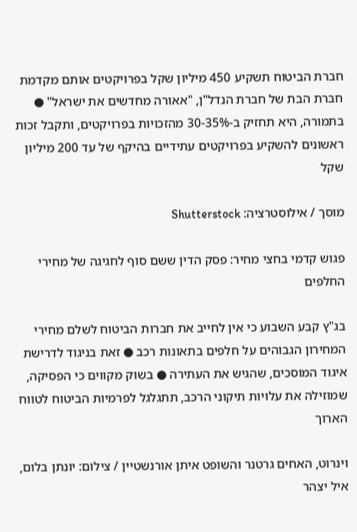חברת הביטוח תשקיע 450 מיליון שקל בפרויקטים אותם מקדמת חברת הבת של חברת הנדל"ן, "אאורה מחדשים את ישראל" ● בתמורה, היא תחזיק ב-30-35% מהזכויות בפרויקטים, ותקבל זכות ראשונים להשקיע בפרויקטים עתידיים בהיקף של עד 200 מיליון שקל

מוסך / אילוסטרציה: Shutterstock

פגוש קדמי בחצי מחיר: פסק הדין ששם סוף לחגיגה של מחירי החלפים

בג"ץ קבע השבוע כי אין לחייב את חברות הביטוח לשלם מחירי המחירון הגבוהים על חלפים בתאונות רכב ● זאת בניגוד לדרישת איגוד המוסכים, שהגיש את העתירה ● בשוק מקווים כי הפסיקה, שמוזילה את עלויות תיקוני הרכב, תתגלגל לפרמיות הביטוח לטווח הארוך

וינרוט, האחים גרטנר והשופט איתן אורנשטיין / צילום: יונתן בלום, איל יצהר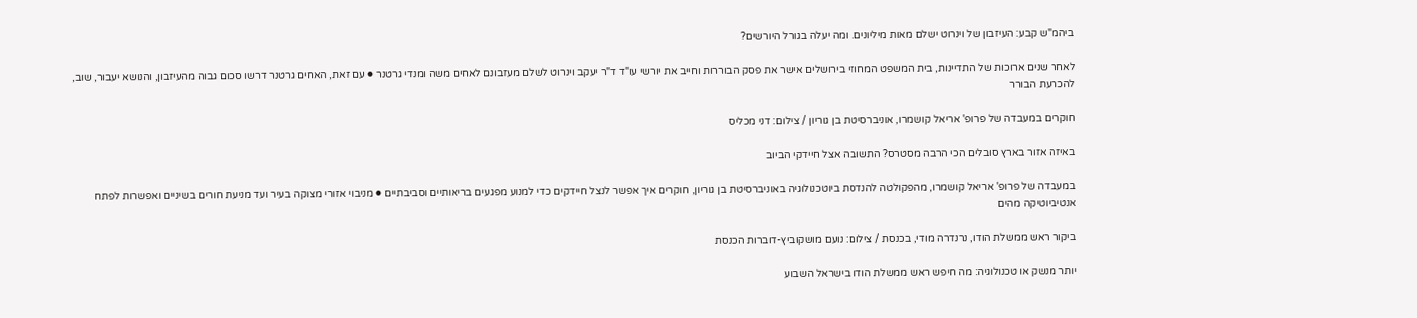ביהמ"ש קבע: העיזבון של וינרוט ישלם מאות מיליונים. ומה יעלה בגורל היורשים?

לאחר שנים ארוכות של התדיינות, בית המשפט המחוזי בירושלים אישר את פסק הבוררות וחייב את יורשי עו"ד ד"ר יעקב וינרוט לשלם מעזבונם לאחים משה ומנדי גרטנר ● עם זאת, האחים גרטנר דרשו סכום גבוה מהעיזבון, והנושא יעבור, שוב, להכרעת הבורר

חוקרים במעבדה של פרופ' אריאל קושמרו, אוניברסיטת בן גוריון / צילום: דני מכליס

באיזה אזור בארץ סובלים הכי הרבה מסטרס? התשובה אצל חיידקי הביוב

במעבדה של פרופ' אריאל קושמרו, מהפקולטה להנדסת ביוטכנולוגיה באוניברסיטת בן גוריון, חוקרים איך אפשר לנצל חיידקים כדי למנוע מפגעים בריאותיים וסביבתיים ● מניבוי אזורי מצוקה בעיר ועד מניעת חורים בשיניים ואפשרות לפתח אנטיביוטיקה מהים

ביקור ראש ממשלת הודו, נרנדרה מודי, בכנסת / צילום: נועם מושקוביץ-דוברות הכנסת

יותר מנשק או טכנולוגיה: מה חיפש ראש ממשלת הודו בישראל השבוע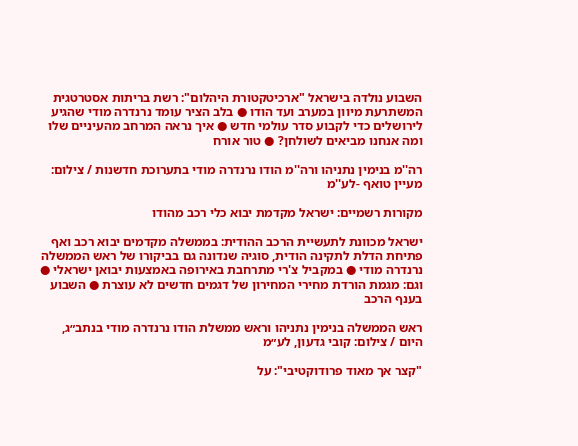השבוע נולדה בישראל "ארכיטקטורת היהלום": רשת בריתות אסטרטגית המשתרעת מיוון במערב ועד הודו ● בלב הציר עומד נרנדרה מודי שהגיע לירושלים כדי לקבוע סדר עולמי חדש ● איך נראה המרחב מהעיניים שלו ומה אנחנו מביאים לשולחן? ● טור אורח

רה''מ בנימין נתניהו ורה''מ הודו נרנדרה מודי בתערוכת חדשנות / צילום: מעיין טואף -לע''מ

מקורות רשמיים: ישראל מקדמת יבוא כלי רכב מהודו

ישראל מכוונת לתעשיית הרכב ההודית: בממשלה מקדמים יבוא רכב ואף פתיחת הדלת לתקינה הודית, סוגיה שנדונה גם בביקורו של ראש הממשלה נרנדרה מודי ● במקביל צ'רי מתרחבת באירופה באמצעות יבואן ישראלי ● וגם: מגמת הורדת מחירי המחירון של דגמים חדשים לא עוצרת ● השבוע בענף הרכב

ראש הממשלה בנימין נתניהו וראש ממשלת הודו נרנדרה מודי בנתב״ג, היום / צילום: קובי גדעון, לע״מ

"קצר אך מאוד פרודוקטיבי": על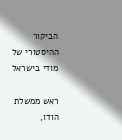הביקור ההיסטורי של מודי בישראל

ראש ממשלת הודו,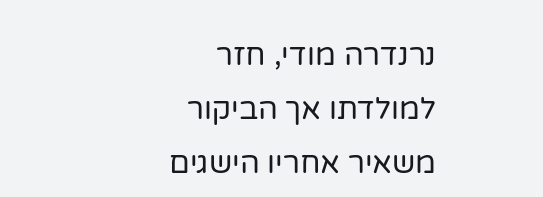נרנדרה מודי, חזר למולדתו אך הביקור משאיר אחריו הישגים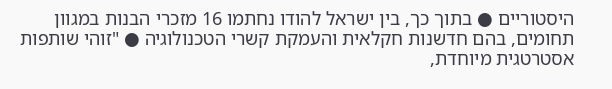היסטוריים ● בתוך כך, בין ישראל להודו נחתמו 16 מזכרי הבנות במגוון תחומים, בהם חדשנות חקלאית והעמקת קשרי הטכנולוגיה ● "זוהי שותפות אסטרטגית מיוחדת,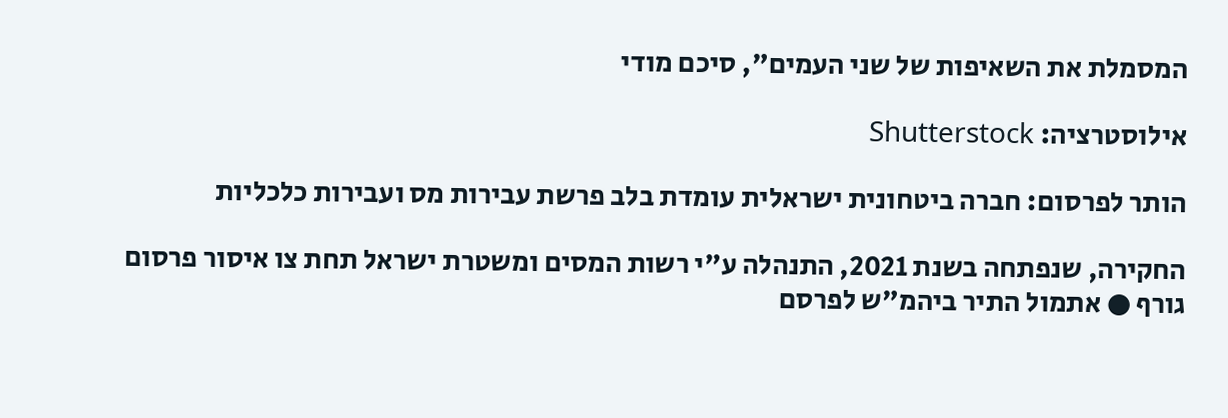המסמלת את השאיפות של שני העמים", סיכם מודי

אילוסטרציה: Shutterstock

הותר לפרסום: חברה ביטחונית ישראלית עומדת בלב פרשת עבירות מס ועבירות כלכליות

החקירה, שנפתחה בשנת 2021, התנהלה ע"י רשות המסים ומשטרת ישראל תחת צו איסור פרסום גורף ● אתמול התיר ביהמ"ש לפרסם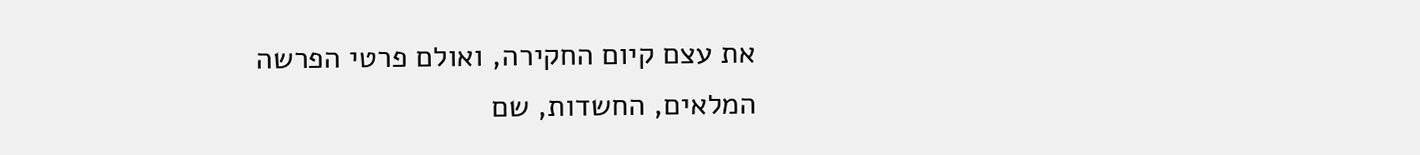את עצם קיום החקירה, ואולם פרטי הפרשה המלאים, החשדות, שם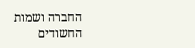החברה ושמות החשודים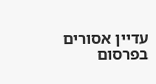עדיין אסורים בפרסום